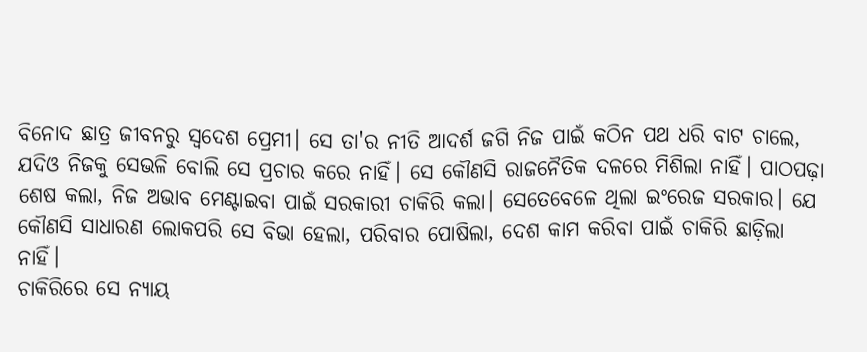ବିନୋଦ ଛାତ୍ର ଜୀବନରୁ ସ୍ବଦେଶ ପ୍ରେମୀ। ସେ ତା'ର ନୀତି ଆଦର୍ଶ ଜଗି ନିଜ ପାଇଁ କଠିନ ପଥ ଧରି ବାଟ ଚାଲେ, ଯଦିଓ ନିଜକୁ ସେଭଳି ବୋଲି ସେ ପ୍ରଚାର କରେ ନାହିଁ। ସେ କୌଣସି ରାଜନୈତିକ ଦଳରେ ମିଶିଲା ନାହିଁ। ପାଠପଢ଼ା ଶେଷ କଲା, ନିଜ ଅଭାବ ମେଣ୍ଟାଇବା ପାଇଁ ସରକାରୀ ଚାକିରି କଲା। ସେତେବେଳେ ଥିଲା ଇଂରେଜ ସରକାର। ଯେ କୌଣସି ସାଧାରଣ ଲୋକପରି ସେ ବିଭା ହେଲା, ପରିବାର ପୋଷିଲା, ଦେଶ କାମ କରିବା ପାଇଁ ଚାକିରି ଛାଡ଼ିଲା ନାହିଁ।
ଚାକିରିରେ ସେ ନ୍ୟାୟ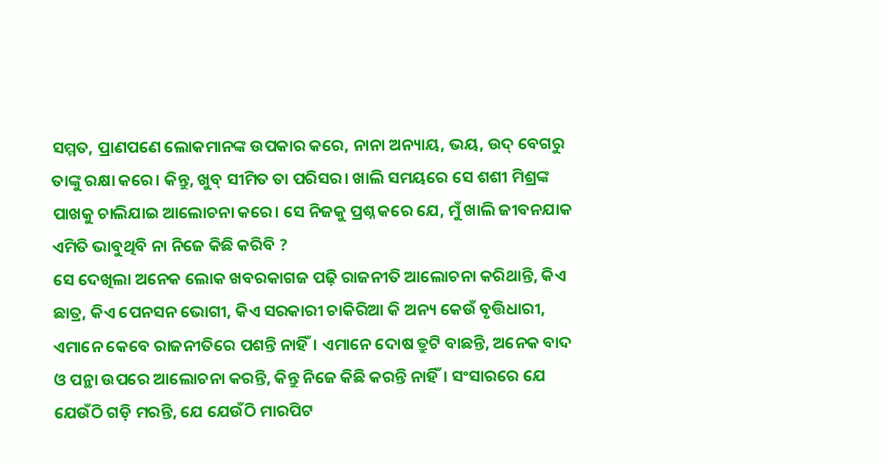ସମ୍ମତ, ପ୍ରାଣପଣେ ଲୋକମାନଙ୍କ ଉପକାର କରେ, ନାନା ଅନ୍ୟାୟ, ଭୟ, ଉଦ୍ ବେଗରୁ ତାଙ୍କୁ ରକ୍ଷା କରେ। କିନ୍ତୁ, ଖୁବ୍ ସୀମିତ ତା ପରିସର। ଖାଲି ସମୟରେ ସେ ଶଶୀ ମିଶ୍ରଙ୍କ ପାଖକୁ ଚାଲିଯାଇ ଆଲୋଚନା କରେ। ସେ ନିଜକୁ ପ୍ରଶ୍ନ କରେ ଯେ, ମୁଁ ଖାଲି ଜୀବନଯାକ ଏମିତି ଭାବୁଥିବି ନା ନିଜେ କିଛି କରିବି ?
ସେ ଦେଖିଲା ଅନେକ ଲୋକ ଖବରକାଗଜ ପଢ଼ି ରାଜନୀତି ଆଲୋଚନା କରିଥାନ୍ତି, କିଏ ଛାତ୍ର, କିଏ ପେନସନ ଭୋଗୀ, କିଏ ସରକାରୀ ଚାକିରିଆ କି ଅନ୍ୟ କେଉଁ ବୃତ୍ତିଧାରୀ, ଏମାନେ କେବେ ରାଜନୀତିରେ ପଶନ୍ତି ନାହିଁ। ଏମାନେ ଦୋଷ ତ୍ରୁଟି ବାଛନ୍ତି, ଅନେକ ବାଦ ଓ ପନ୍ଥା ଉପରେ ଆଲୋଚନା କରନ୍ତି, କିନ୍ତୁ ନିଜେ କିଛି କରନ୍ତି ନାହିଁ। ସଂସାରରେ ଯେ ଯେଉଁଠି ଗଡ଼ି ମରନ୍ତି, ଯେ ଯେଉଁଠି ମାରପିଟ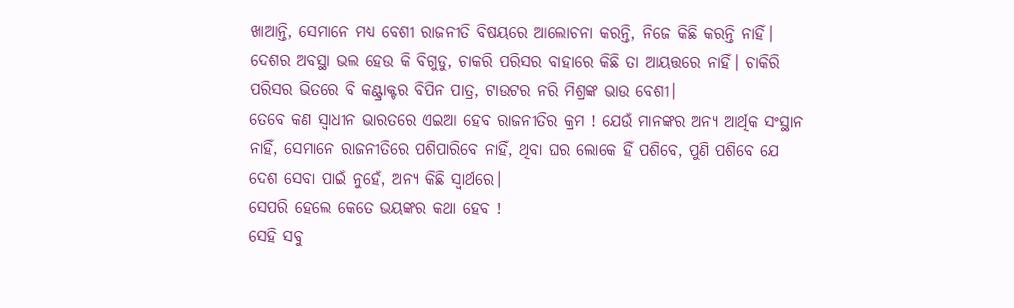ଖାଆନ୍ତି, ସେମାନେ ମଧ୍ୟ ବେଶୀ ରାଜନୀତି ବିଷୟରେ ଆଲୋଚନା କରନ୍ତି, ନିଜେ କିଛି କରନ୍ତି ନାହିଁ।
ଦେଶର ଅବସ୍ଥା ଭଲ ହେଉ କି ବିଗୁଡୁ, ଚାକରି ପରିସର ବାହାରେ କିଛି ତା ଆୟତ୍ତରେ ନାହିଁ। ଚାକିରି ପରିସର ଭିତରେ ବି କଣ୍ଟ୍ରାକ୍ଟର ବିପିନ ପାତ୍ର, ଟାଉଟର ନରି ମିଶ୍ରଙ୍କ ଭାଉ ବେଶୀ।
ତେବେ କଣ ସ୍ୱାଧୀନ ଭାରତରେ ଏଇଆ ହେବ ରାଜନୀତିର କ୍ରମ ! ଯେଉଁ ମାନଙ୍କର ଅନ୍ୟ ଆର୍ଥିକ ସଂସ୍ଥାନ ନାହିଁ, ସେମାନେ ରାଜନୀତିରେ ପଶିପାରିବେ ନାହିଁ, ଥିବା ଘର ଲୋକେ ହିଁ ପଶିବେ, ପୁଣି ପଶିବେ ଯେ ଦେଶ ସେବା ପାଇଁ ନୁହେଁ, ଅନ୍ୟ କିଛି ସ୍ୱାର୍ଥରେ।
ସେପରି ହେଲେ କେତେ ଭୟଙ୍କର କଥା ହେବ !
ସେହି ସବୁ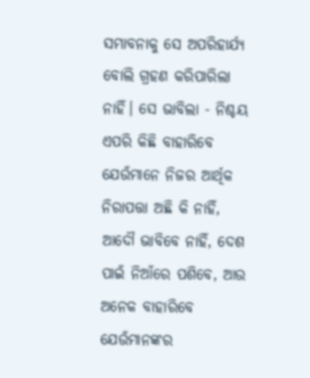ସମ୍ଭାବନାକୁ ସେ ଅପରିହାର୍ଯ୍ୟ ବୋଲି ଗ୍ରହଣ କରିପାରିଲା ନାହିଁ। ସେ ଭାବିଲା - ନିଶ୍ଚୟ ଏପରି କିଛି ବାହାରିବେ ଯେଉଁମାନେ ନିଜର ଆର୍ଥିକ ନିରାପତ୍ତା ଅଛି କି ନାହିଁ, ଆଦୌ ଭାବିବେ ନାହିଁ, ଦେଶ ପାଇଁ ନିଆଁରେ ପଶିବେ, ଆଉ ଅନେକ ବାହାରିବେ ଯେଉଁମାନଙ୍କର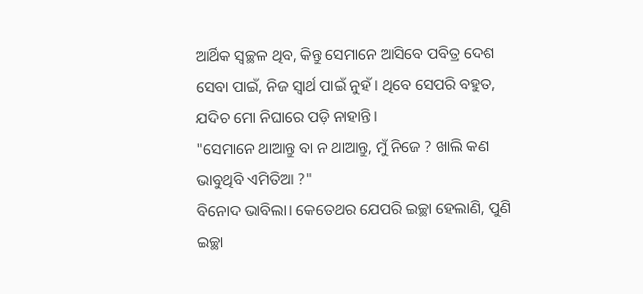ଆର୍ଥିକ ସ୍ୱଚ୍ଛଳ ଥିବ, କିନ୍ତୁ ସେମାନେ ଆସିବେ ପବିତ୍ର ଦେଶ ସେବା ପାଇଁ, ନିଜ ସ୍ୱାର୍ଥ ପାଇଁ ନୁହଁ। ଥିବେ ସେପରି ବହୁତ, ଯଦିଚ ମୋ ନିଘାରେ ପଡ଼ି ନାହାନ୍ତି।
"ସେମାନେ ଥାଆନ୍ତୁ ବା ନ ଥାଆନ୍ତୁ, ମୁଁ ନିଜେ ? ଖାଲି କଣ ଭାବୁଥିବି ଏମିତିଆ ?"
ବିନୋଦ ଭାବିଲା। କେତେଥର ଯେପରି ଇଚ୍ଛା ହେଲାଣି, ପୁଣି ଇଚ୍ଛା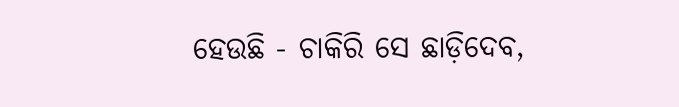ହେଉଛି - ଚାକିରି ସେ ଛାଡ଼ିଦେବ,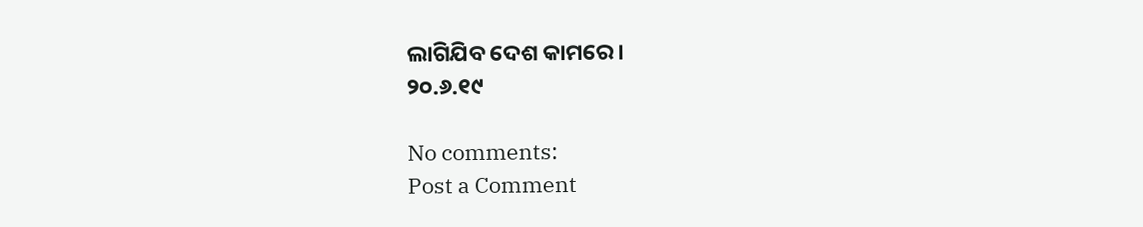ଲାଗିଯିବ ଦେଶ କାମରେ।
୨୦.୬.୧୯

No comments:
Post a Comment